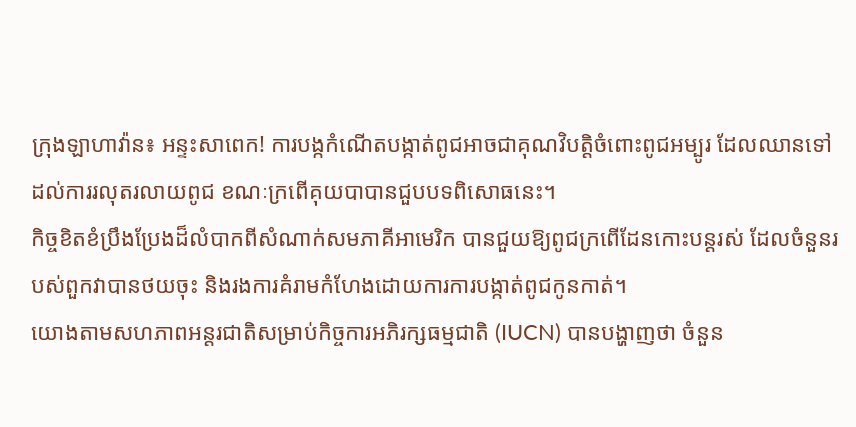ក្រុងឡាហាវ៉ាន៖ អន្ទះសាពេក! ការបង្កកំណើតបង្កាត់ពូជអាចជាគុណវិបត្ដិចំពោះពូជអម្បូរ ដែលឈានទៅដល់ការរលុតរលាយពូជ ខណៈក្រពើគុយបាបានជួបបទពិសោធនេះ។
កិច្ចខិតខំប្រឹងប្រែងដ៏លំបាកពីសំណាក់សមភាគីអាមេរិក បានជួយឱ្យពូជក្រពើដែនកោះបន្ដរស់ ដែលចំនួនរបស់ពួកវាបានថយចុះ និងរងការគំរាមកំហែងដោយការការបង្កាត់ពូជកូនកាត់។
យោងតាមសហភាពអន្ដរជាតិសម្រាប់កិច្ចការអភិរក្សធម្មជាតិ (IUCN) បានបង្ហាញថា ចំនួន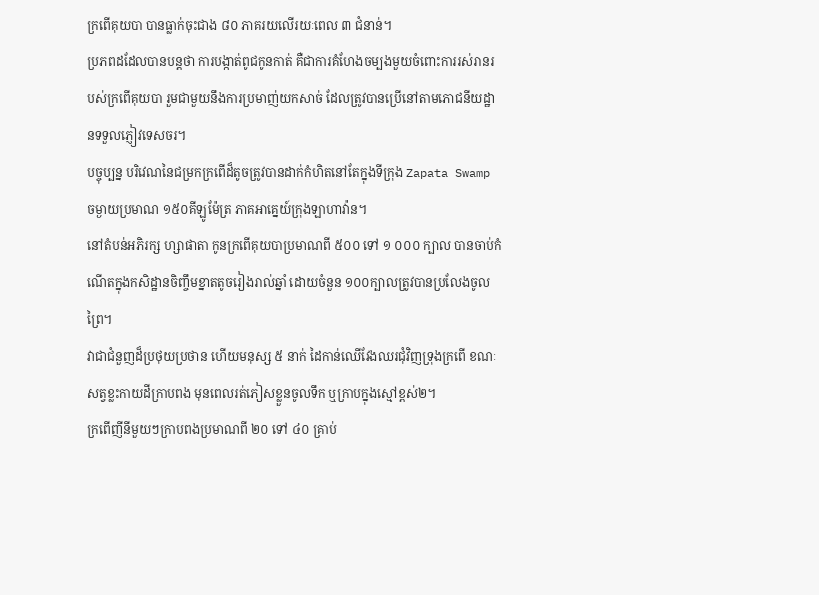ក្រពើគុយបា បានធ្លាក់ចុះជាង ៨០ ភាគរយលើរយៈពេល ៣ ជំនាន់។
ប្រភពដដែលបានបន្ដថា ការបង្កាត់ពូជកូនកាត់ គឺជាការគំហែងចម្បងមួយចំពោះការរស់រានរបស់ក្រពើគុយបា រួមជាមួយនឹងការប្រមាញ់យកសាច់ ដែលត្រូវបានប្រើនៅតាមភោជនីយដ្ឋានទទួលភ្ញៀវទេសចរ។
បច្ចុប្បន្ន បរិវេណនៃជម្រកក្រពើដ៏តូចត្រូវបានដាក់កំហិតនៅតែក្នុងទីក្រុង Zapata Swamp ចម្ងាយប្រមាណ ១៥០គីឡូម៉ែត្រ ភាគអាគ្នេយ៍ក្រុងឡាហាវ៉ាន។
នៅតំបន់អភិរក្ស ហ្សាផាតា កូនក្រពើគុយបាប្រមាណពី ៥០០ ទៅ ១ ០០០ ក្បាល បានចាប់កំណើតក្នុងកសិដ្ឋានចិញ្ចឹមខ្នាតតូចរៀងរាល់ឆ្នាំ ដោយចំនួន ១០០ក្បាលត្រូវបានប្រលែងចូលព្រៃ។
វាជាជំនួញដ៏ប្រថុយប្រថាន ហើយមនុស្ស ៥ នាក់ ដៃកាន់ឈើវែងឈរជុំវិញទ្រុងក្រពើ ខណៈសត្វខ្លះកាយដីក្រាបពង មុនពេលរត់ភៀសខ្លួនចូលទឹក ឬក្រាបក្នុងស្មៅខ្ពស់២។
ក្រពើញីនីមួយៗក្រាបពងប្រមាណពី ២០ ទៅ ៤០ គ្រាប់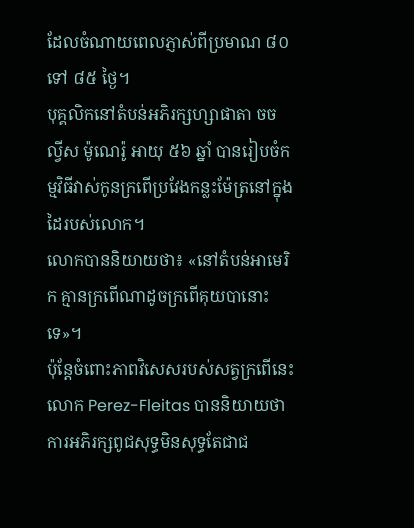ដែលចំណាយពេលភ្ញាស់ពីប្រមាណ ៨០ ទៅ ៨៥ ថ្ងៃ។
បុគ្គលិកនៅតំបន់អភិរក្សហ្សាផាតា ចច ល្វីស ម៉ូណេរ៉ូ អាយុ ៥៦ ឆ្នាំ បានរៀបចំកម្មវិធីវាស់កូនក្រពើប្រវែងកន្លះម៉ែត្រនៅក្នុងដៃរបស់លោក។
លោកបាននិយាយថា៖ «នៅតំបន់អាមេរិក គ្មានក្រពើណាដូចក្រពើគុយបានោះទេ»។
ប៉ុន្ដែចំពោះភាពវិសេសរបស់សត្វក្រពើនេះ លោក Perez-Fleitas បាននិយាយថា ការអភិរក្សពូជសុទ្ធមិនសុទ្ធតែជាជ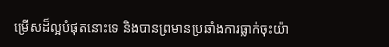ម្រើសដ៏ល្អបំផុតនោះទេ និងបានព្រមានប្រឆាំងការធ្លាក់ចុះយ៉ា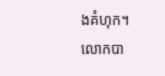ងគំហុក។
លោកបា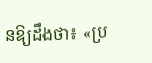នឱ្យដឹងថា៖ «ប្រ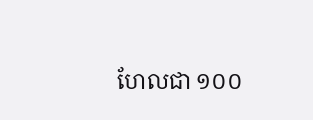ហែលជា ១០០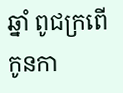ឆ្នាំ ពូជក្រពើកូនកា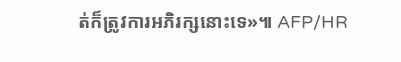ត់ក៏ត្រូវការអភិរក្សនោះទេ»៕ AFP/HR